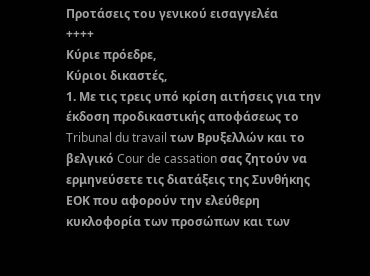Προτάσεις του γενικού εισαγγελέα
++++
Κύριε πρόεδρε,
Κύριοι δικαστές,
1. Με τις τρεις υπό κρίση αιτήσεις για την έκδοση προδικαστικής αποφάσεως το Tribunal du travail των Βρυξελλών και το βελγικό Cour de cassation σας ζητούν να ερμηνεύσετε τις διατάξεις της Συνθήκης ΕΟΚ που αφορούν την ελεύθερη κυκλοφορία των προσώπων και των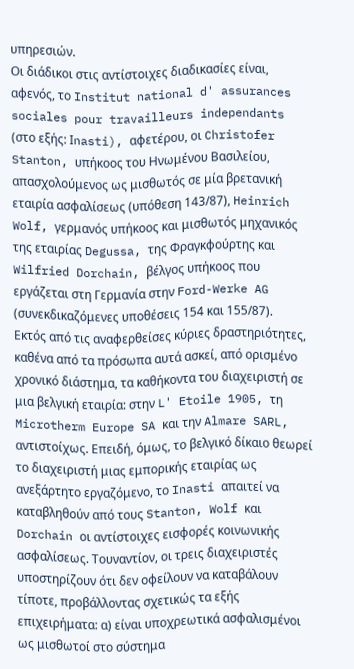υπηρεσιών.
Οι διάδικοι στις αντίστοιχες διαδικασίες είναι, αφενός, το Institut national d' assurances sociales pour travailleurs independants (στο εξής: Ιnasti), αφετέρου, οι Christofer Stanton, υπήκοος του Ηνωμένου Βασιλείου, απασχολούμενος ως μισθωτός σε μία βρετανική εταιρία ασφαλίσεως (υπόθεση 143/87), Heinrich Wolf, γερμανός υπήκοος και μισθωτός μηχανικός της εταιρίας Degussa, της Φραγκφούρτης και Wilfried Dorchain, βέλγος υπήκοος που εργάζεται στη Γερμανία στην Ford-Werke AG (συνεκδικαζόμενες υποθέσεις 154 και 155/87).
Εκτός από τις αναφερθείσες κύριες δραστηριότητες, καθένα από τα πρόσωπα αυτά ασκεί, από ορισμένο χρονικό διάστημα, τα καθήκοντα του διαχειριστή σε μια βελγική εταιρία: στην L' Etoile 1905, τη Microtherm Europe SA και την Almare SARL, αντιστοίχως. Επειδή, όμως, το βελγικό δίκαιο θεωρεί το διαχειριστή μιας εμπορικής εταιρίας ως ανεξάρτητο εργαζόμενο, το Inasti απαιτεί να καταβληθούν από τους Stanton, Wolf και Dorchain οι αντίστοιχες εισφορές κοινωνικής ασφαλίσεως. Τουναντίον, οι τρεις διαχειριστές υποστηρίζουν ότι δεν οφείλουν να καταβάλουν τίποτε, προβάλλοντας σχετικώς τα εξής επιχειρήματα: α) είναι υποχρεωτικά ασφαλισμένοι ως μισθωτοί στο σύστημα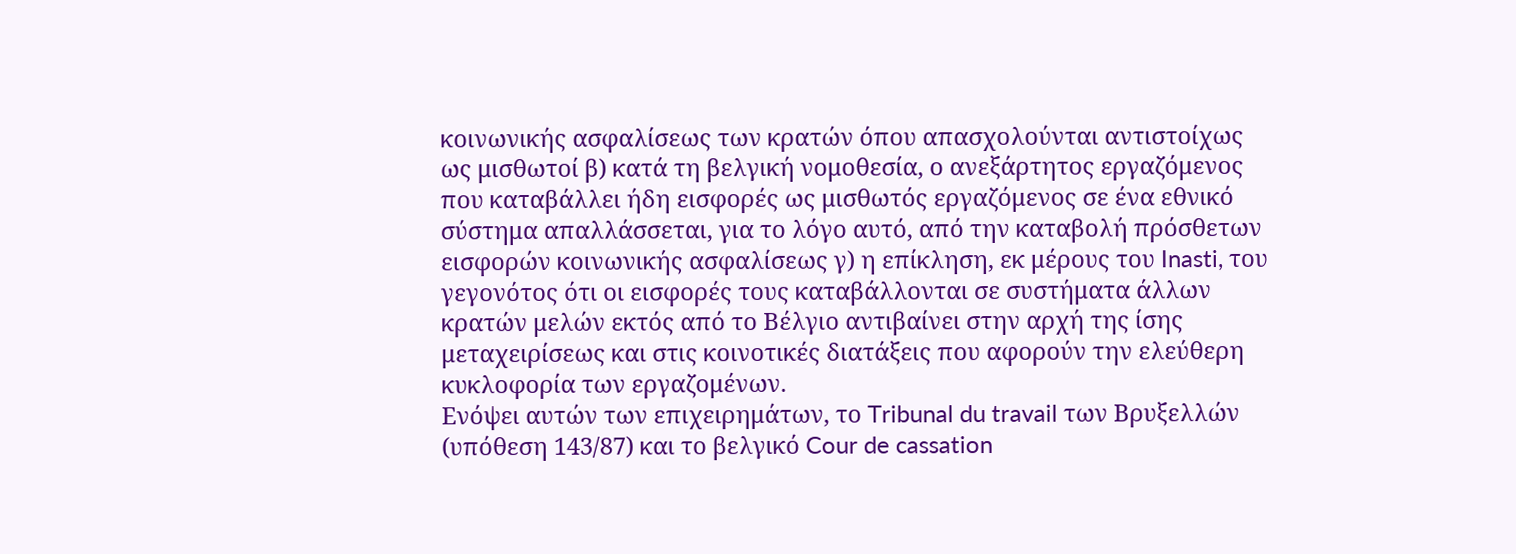κοινωνικής ασφαλίσεως των κρατών όπου απασχολούνται αντιστοίχως ως μισθωτοί β) κατά τη βελγική νομοθεσία, ο ανεξάρτητος εργαζόμενος που καταβάλλει ήδη εισφορές ως μισθωτός εργαζόμενος σε ένα εθνικό σύστημα απαλλάσσεται, για το λόγο αυτό, από την καταβολή πρόσθετων εισφορών κοινωνικής ασφαλίσεως γ) η επίκληση, εκ μέρους του Inasti, του γεγονότος ότι οι εισφορές τους καταβάλλονται σε συστήματα άλλων κρατών μελών εκτός από το Βέλγιο αντιβαίνει στην αρχή της ίσης μεταχειρίσεως και στις κοινοτικές διατάξεις που αφορούν την ελεύθερη κυκλοφορία των εργαζομένων.
Ενόψει αυτών των επιχειρημάτων, το Tribunal du travail των Βρυξελλών (υπόθεση 143/87) και το βελγικό Cour de cassation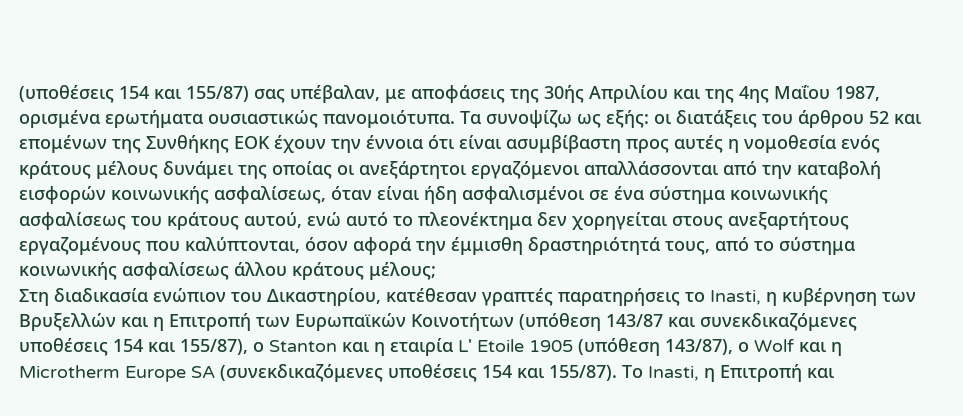(υποθέσεις 154 και 155/87) σας υπέβαλαν, με αποφάσεις της 30ής Απριλίου και της 4ης Μαΐου 1987, ορισμένα ερωτήματα ουσιαστικώς πανομοιότυπα. Τα συνοψίζω ως εξής: οι διατάξεις του άρθρου 52 και επομένων της Συνθήκης ΕΟΚ έχουν την έννοια ότι είναι ασυμβίβαστη προς αυτές η νομοθεσία ενός κράτους μέλους δυνάμει της οποίας οι ανεξάρτητοι εργαζόμενοι απαλλάσσονται από την καταβολή εισφορών κοινωνικής ασφαλίσεως, όταν είναι ήδη ασφαλισμένοι σε ένα σύστημα κοινωνικής ασφαλίσεως του κράτους αυτού, ενώ αυτό το πλεονέκτημα δεν χορηγείται στους ανεξαρτήτους εργαζομένους που καλύπτονται, όσον αφορά την έμμισθη δραστηριότητά τους, από το σύστημα κοινωνικής ασφαλίσεως άλλου κράτους μέλους;
Στη διαδικασία ενώπιον του Δικαστηρίου, κατέθεσαν γραπτές παρατηρήσεις το Inasti, η κυβέρνηση των Βρυξελλών και η Επιτροπή των Ευρωπαϊκών Κοινοτήτων (υπόθεση 143/87 και συνεκδικαζόμενες υποθέσεις 154 και 155/87), ο Stanton και η εταιρία L' Etoile 1905 (υπόθεση 143/87), ο Wolf και η Microtherm Europe SA (συνεκδικαζόμενες υποθέσεις 154 και 155/87). Το Inasti, η Επιτροπή και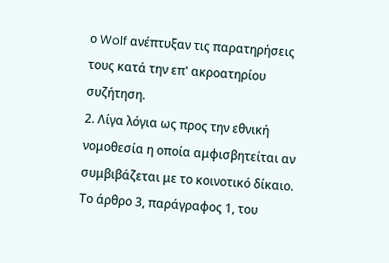ο Wolf ανέπτυξαν τις παρατηρήσεις τους κατά την επ' ακροατηρίου συζήτηση.
2. Λίγα λόγια ως προς την εθνική νομοθεσία η οποία αμφισβητείται αν συμβιβάζεται με το κοινοτικό δίκαιο. Το άρθρο 3, παράγραφος 1, του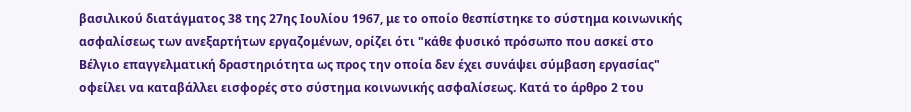βασιλικού διατάγματος 38 της 27ης Ιουλίου 1967, με το οποίο θεσπίστηκε το σύστημα κοινωνικής ασφαλίσεως των ανεξαρτήτων εργαζομένων, ορίζει ότι "κάθε φυσικό πρόσωπο που ασκεί στο Βέλγιο επαγγελματική δραστηριότητα ως προς την οποία δεν έχει συνάψει σύμβαση εργασίας" οφείλει να καταβάλλει εισφορές στο σύστημα κοινωνικής ασφαλίσεως. Κατά το άρθρο 2 του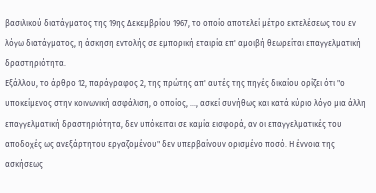βασιλικού διατάγματος της 19ης Δεκεμβρίου 1967, το οποίο αποτελεί μέτρο εκτελέσεως του εν λόγω διατάγματος, η άσκηση εντολής σε εμπορική εταιρία επ' αμοιβή θεωρείται επαγγελματική δραστηριότητα.
Εξάλλου, το άρθρο 12, παράγραφος 2, της πρώτης απ' αυτές της πηγές δικαίου ορίζει ότι "ο υποκείμενος στην κοινωνική ασφάλιση, ο οποίος, ..., ασκεί συνήθως και κατά κύριο λόγο μια άλλη επαγγελματική δραστηριότητα, δεν υπόκειται σε καμία εισφορά, αν οι επαγγελματικές του αποδοχές ως ανεξάρτητου εργαζομένου" δεν υπερβαίνουν ορισμένο ποσό. Η έννοια της ασκήσεως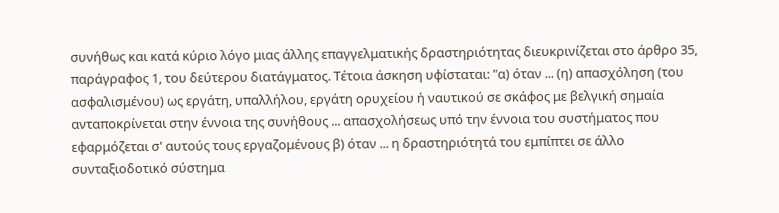συνήθως και κατά κύριο λόγο μιας άλλης επαγγελματικής δραστηριότητας διευκρινίζεται στο άρθρο 35, παράγραφος 1, του δεύτερου διατάγματος. Τέτοια άσκηση υφίσταται: "α) όταν ... (η) απασχόληση (του ασφαλισμένου) ως εργάτη, υπαλλήλου, εργάτη ορυχείου ή ναυτικού σε σκάφος με βελγική σημαία ανταποκρίνεται στην έννοια της συνήθους ... απασχολήσεως υπό την έννοια του συστήματος που εφαρμόζεται σ' αυτούς τους εργαζομένους β) όταν ... η δραστηριότητά του εμπίπτει σε άλλο συνταξιοδοτικό σύστημα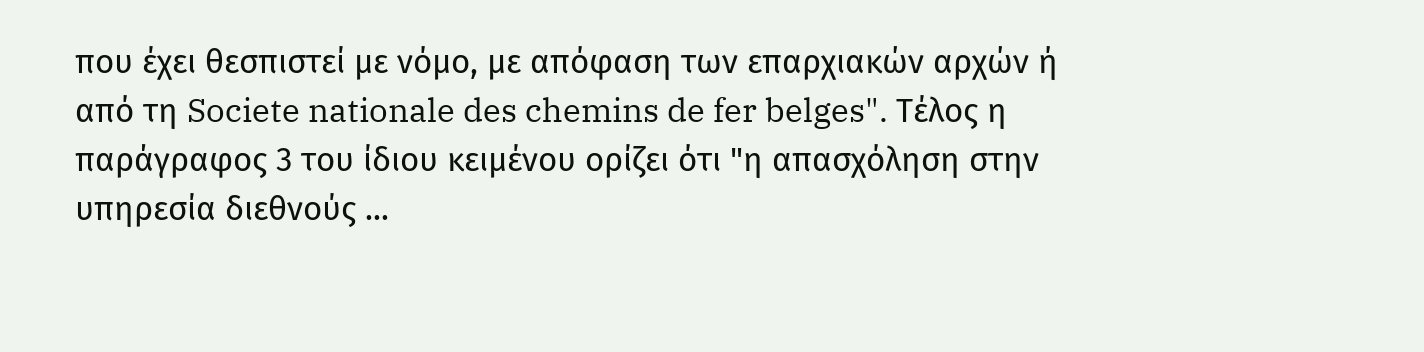που έχει θεσπιστεί με νόμο, με απόφαση των επαρχιακών αρχών ή από τη Societe nationale des chemins de fer belges". Τέλος η παράγραφος 3 του ίδιου κειμένου ορίζει ότι "η απασχόληση στην υπηρεσία διεθνούς ...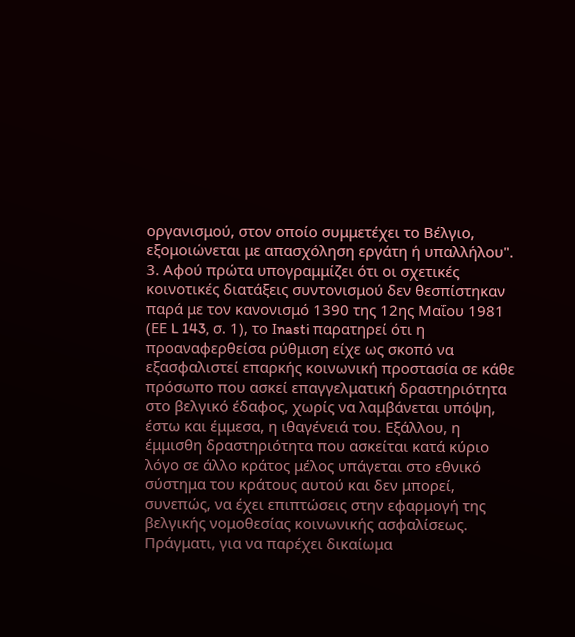οργανισμού, στον οποίο συμμετέχει το Βέλγιο, εξομοιώνεται με απασχόληση εργάτη ή υπαλλήλου".
3. Αφού πρώτα υπογραμμίζει ότι οι σχετικές κοινοτικές διατάξεις συντονισμού δεν θεσπίστηκαν παρά με τον κανονισμό 1390 της 12ης Μαΐου 1981 (ΕΕ L 143, σ. 1), το Ιnasti παρατηρεί ότι η προαναφερθείσα ρύθμιση είχε ως σκοπό να εξασφαλιστεί επαρκής κοινωνική προστασία σε κάθε πρόσωπο που ασκεί επαγγελματική δραστηριότητα στο βελγικό έδαφος, χωρίς να λαμβάνεται υπόψη, έστω και έμμεσα, η ιθαγένειά του. Εξάλλου, η έμμισθη δραστηριότητα που ασκείται κατά κύριο λόγο σε άλλο κράτος μέλος υπάγεται στο εθνικό σύστημα του κράτους αυτού και δεν μπορεί, συνεπώς, να έχει επιπτώσεις στην εφαρμογή της βελγικής νομοθεσίας κοινωνικής ασφαλίσεως. Πράγματι, για να παρέχει δικαίωμα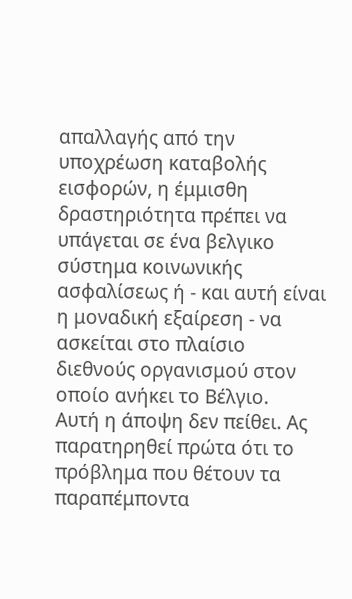απαλλαγής από την υποχρέωση καταβολής εισφορών, η έμμισθη δραστηριότητα πρέπει να υπάγεται σε ένα βελγικο σύστημα κοινωνικής ασφαλίσεως ή - και αυτή είναι η μοναδική εξαίρεση - να ασκείται στο πλαίσιο διεθνούς οργανισμού στον οποίο ανήκει το Βέλγιο.
Αυτή η άποψη δεν πείθει. Ας παρατηρηθεί πρώτα ότι το πρόβλημα που θέτουν τα παραπέμποντα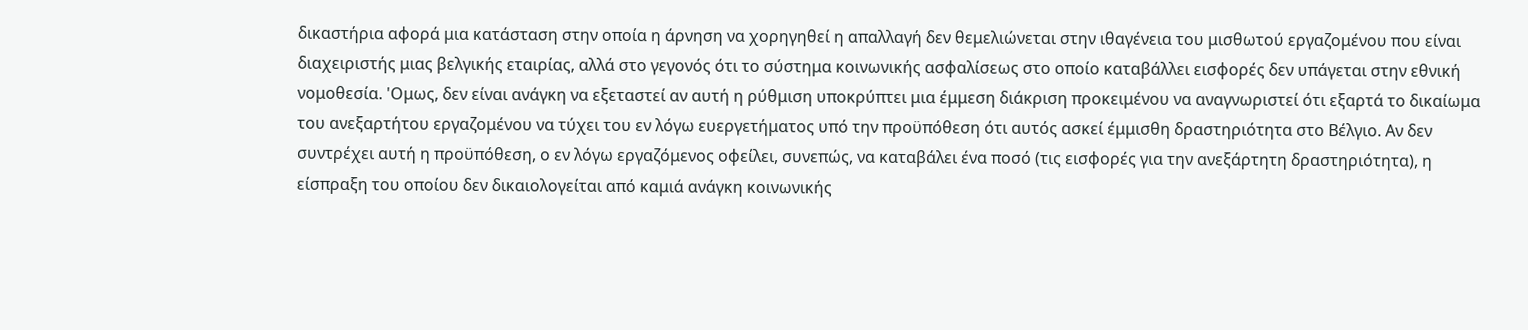δικαστήρια αφορά μια κατάσταση στην οποία η άρνηση να χορηγηθεί η απαλλαγή δεν θεμελιώνεται στην ιθαγένεια του μισθωτού εργαζομένου που είναι διαχειριστής μιας βελγικής εταιρίας, αλλά στο γεγονός ότι το σύστημα κοινωνικής ασφαλίσεως στο οποίο καταβάλλει εισφορές δεν υπάγεται στην εθνική νομοθεσία. 'Ομως, δεν είναι ανάγκη να εξεταστεί αν αυτή η ρύθμιση υποκρύπτει μια έμμεση διάκριση προκειμένου να αναγνωριστεί ότι εξαρτά το δικαίωμα του ανεξαρτήτου εργαζομένου να τύχει του εν λόγω ευεργετήματος υπό την προϋπόθεση ότι αυτός ασκεί έμμισθη δραστηριότητα στο Βέλγιο. Αν δεν συντρέχει αυτή η προϋπόθεση, ο εν λόγω εργαζόμενος οφείλει, συνεπώς, να καταβάλει ένα ποσό (τις εισφορές για την ανεξάρτητη δραστηριότητα), η είσπραξη του οποίου δεν δικαιολογείται από καμιά ανάγκη κοινωνικής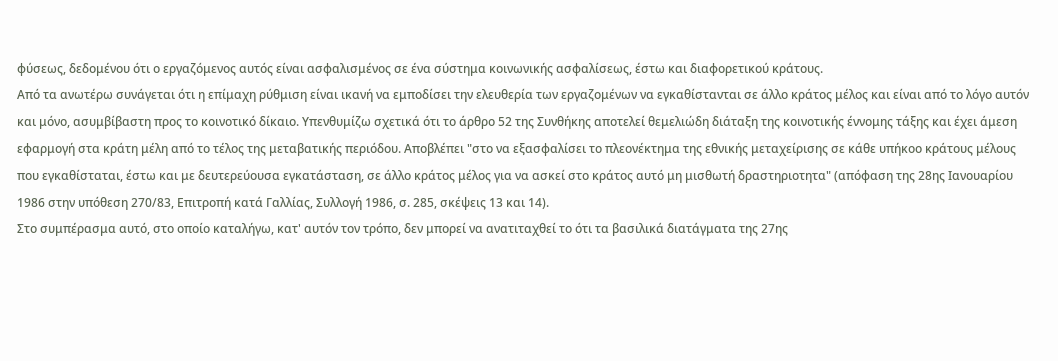φύσεως, δεδομένου ότι ο εργαζόμενος αυτός είναι ασφαλισμένος σε ένα σύστημα κοινωνικής ασφαλίσεως, έστω και διαφορετικού κράτους.
Από τα ανωτέρω συνάγεται ότι η επίμαχη ρύθμιση είναι ικανή να εμποδίσει την ελευθερία των εργαζομένων να εγκαθίστανται σε άλλο κράτος μέλος και είναι από το λόγο αυτόν και μόνο, ασυμβίβαστη προς το κοινοτικό δίκαιο. Υπενθυμίζω σχετικά ότι το άρθρο 52 της Συνθήκης αποτελεί θεμελιώδη διάταξη της κοινοτικής έννομης τάξης και έχει άμεση εφαρμογή στα κράτη μέλη από το τέλος της μεταβατικής περιόδου. Αποβλέπει "στο να εξασφαλίσει το πλεονέκτημα της εθνικής μεταχείρισης σε κάθε υπήκοο κράτους μέλους που εγκαθίσταται, έστω και με δευτερεύουσα εγκατάσταση, σε άλλο κράτος μέλος για να ασκεί στο κράτος αυτό μη μισθωτή δραστηριοτητα" (απόφαση της 28ης Ιανουαρίου 1986 στην υπόθεση 270/83, Επιτροπή κατά Γαλλίας, Συλλογή 1986, σ. 285, σκέψεις 13 και 14).
Στο συμπέρασμα αυτό, στο οποίο καταλήγω, κατ' αυτόν τον τρόπο, δεν μπορεί να ανατιταχθεί το ότι τα βασιλικά διατάγματα της 27ης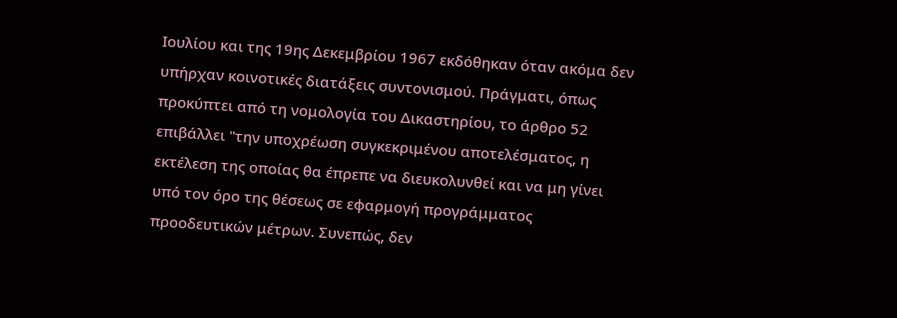Ιουλίου και της 19ης Δεκεμβρίου 1967 εκδόθηκαν όταν ακόμα δεν υπήρχαν κοινοτικές διατάξεις συντονισμού. Πράγματι, όπως προκύπτει από τη νομολογία του Δικαστηρίου, το άρθρο 52 επιβάλλει "την υποχρέωση συγκεκριμένου αποτελέσματος, η εκτέλεση της οποίας θα έπρεπε να διευκολυνθεί και να μη γίνει υπό τον όρο της θέσεως σε εφαρμογή προγράμματος προοδευτικών μέτρων. Συνεπώς, δεν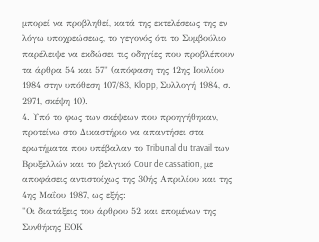μπορεί να προβληθεί, κατά της εκτελέσεως της εν λόγω υποχρεώσεως, το γεγονός ότι το Συμβούλιο παρέλειψε να εκδώσει τις οδηγίες που προβλέπουν τα άρθρα 54 και 57" (απόφαση της 12ης Ιουλίου 1984 στην υπόθεση 107/83, Klopp, Συλλογή 1984, σ. 2971, σκέψη 10).
4. Υπό το φως των σκέψεων που προηγήθηκαν, προτείνω στο Δικαστήριο να απαντήσει στα ερωτήματα που υπέβαλαν το Tribunal du travail των Βρυξελλών και το βελγικό Cour de cassation, με αποφάσεις αντιστοίχως της 30ής Απριλίου και της 4ης Μαΐου 1987, ως εξής:
"Οι διατάξεις του άρθρου 52 και επομένων της Συνθήκης ΕΟΚ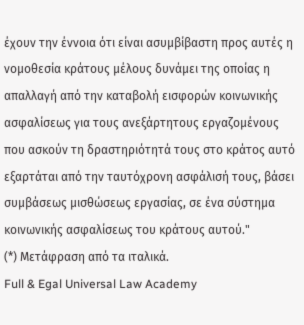έχουν την έννοια ότι είναι ασυμβίβαστη προς αυτές η νομοθεσία κράτους μέλους δυνάμει της οποίας η απαλλαγή από την καταβολή εισφορών κοινωνικής ασφαλίσεως για τους ανεξάρτητους εργαζομένους που ασκούν τη δραστηριότητά τους στο κράτος αυτό εξαρτάται από την ταυτόχρονη ασφάλισή τους, βάσει συμβάσεως μισθώσεως εργασίας, σε ένα σύστημα κοινωνικής ασφαλίσεως του κράτους αυτού."
(*) Μετάφραση από τα ιταλικά.
Full & Egal Universal Law Academy